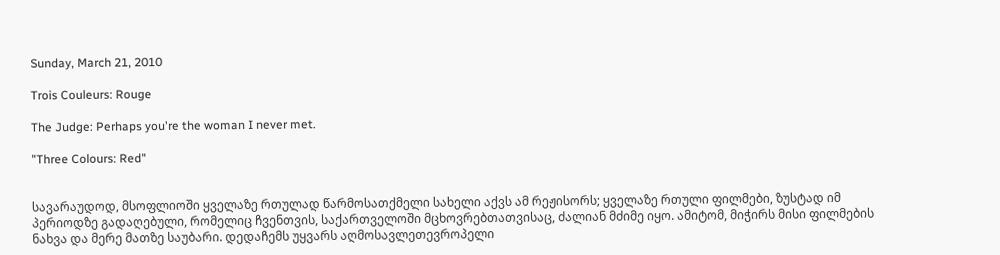Sunday, March 21, 2010

Trois Couleurs: Rouge

The Judge: Perhaps you're the woman I never met.

"Three Colours: Red"


სავარაუდოდ, მსოფლიოში ყველაზე რთულად წარმოსათქმელი სახელი აქვს ამ რეჟისორს; ყველაზე რთული ფილმები, ზუსტად იმ პერიოდზე გადაღებული, რომელიც ჩვენთვის, საქართველოში მცხოვრებთათვისაც, ძალიან მძიმე იყო. ამიტომ, მიჭირს მისი ფილმების ნახვა და მერე მათზე საუბარი. დედაჩემს უყვარს აღმოსავლეთევროპელი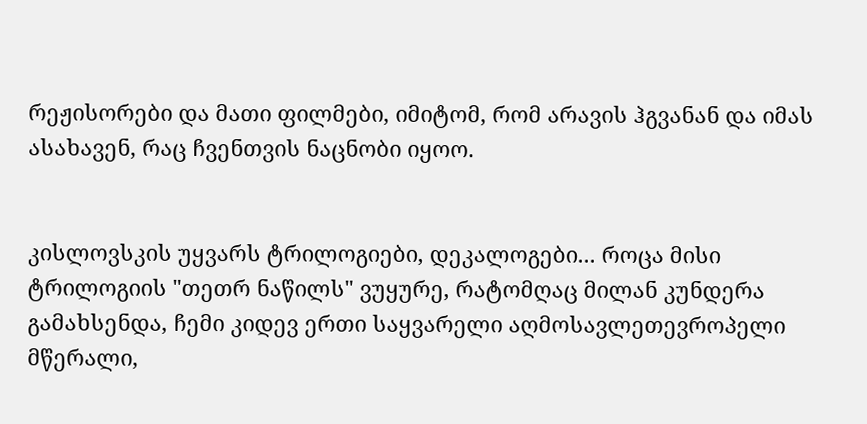რეჟისორები და მათი ფილმები, იმიტომ, რომ არავის ჰგვანან და იმას ასახავენ, რაც ჩვენთვის ნაცნობი იყოო.


კისლოვსკის უყვარს ტრილოგიები, დეკალოგები... როცა მისი ტრილოგიის "თეთრ ნაწილს" ვუყურე, რატომღაც მილან კუნდერა გამახსენდა, ჩემი კიდევ ერთი საყვარელი აღმოსავლეთევროპელი მწერალი,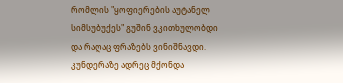რომლის "ყოფიერების აუტანელ სიმსუბუქეს" გუშინ ვკითხულობდი და რაღაც ფრაზებს ვინიშნავდი. კუნდერაზე ადრეც მქონდა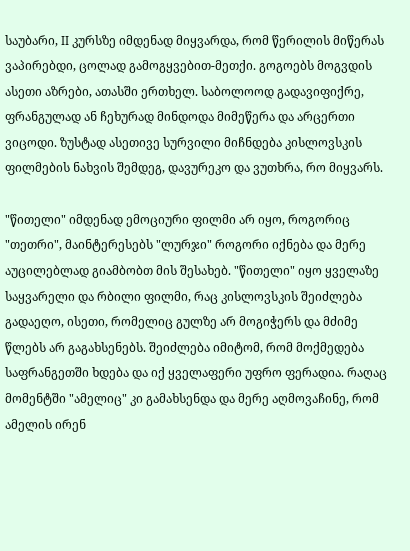საუბარი, II კურსზე იმდენად მიყვარდა, რომ წერილის მიწერას ვაპირებდი, ცოლად გამოგყვებით-მეთქი. გოგოებს მოგვდის ასეთი აზრები, ათასში ერთხელ. საბოლოოდ გადავიფიქრე, ფრანგულად ან ჩეხურად მინდოდა მიმეწერა და არცერთი ვიცოდი. ზუსტად ასეთივე სურვილი მიჩნდება კისლოვსკის ფილმების ნახვის შემდეგ, დავურეკო და ვუთხრა, რო მიყვარს.

"წითელი" იმდენად ემოციური ფილმი არ იყო, როგორიც "თეთრი", მაინტერესებს "ლურჯი" როგორი იქნება და მერე აუცილებლად გიამბობთ მის შესახებ. "წითელი" იყო ყველაზე საყვარელი და რბილი ფილმი, რაც კისლოვსკის შეიძლება გადაეღო, ისეთი, რომელიც გულზე არ მოგიჭერს და მძიმე წლებს არ გაგახსენებს. შეიძლება იმიტომ, რომ მოქმედება საფრანგეთში ხდება და იქ ყველაფერი უფრო ფერადია. რაღაც მომენტში "ამელიც" კი გამახსენდა და მერე აღმოვაჩინე, რომ ამელის ირენ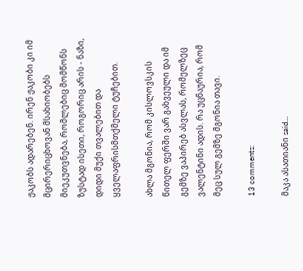ჟაკობს ადარებენ. ირენ ჟაკობი კი იმ მცირერიცხოვან მსახიობებს მიეკუთვნება, რომლებიც მომწონს ზუსტად ისეთი, როგორიც არის - ნაზი, დიდი მუქი თვალებით და ყველაფრისმთქმელი ტუჩებით.

ახლა მგონია, რომ კისლოვსკის წითელ ფერში ვარ გახვეული და იმ გემზე ვაპირებ ასვლას, რომელზეც ვალენტინი ადის. რა უცნაურია, რომ მეც სულ გემზე მგონია თავი.

13 comments:

მაკა ასათიანი said...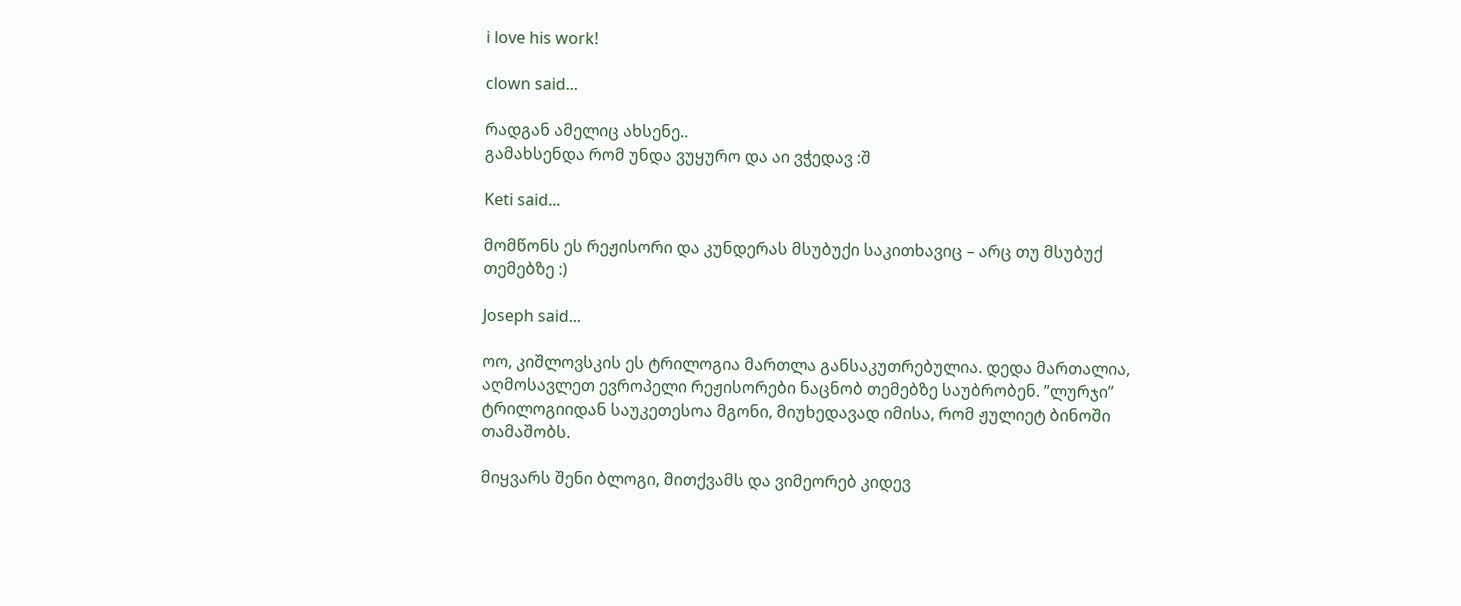i love his work!

clown said...

რადგან ამელიც ახსენე..
გამახსენდა რომ უნდა ვუყურო და აი ვჭედავ :შ

Keti said...

მომწონს ეს რეჟისორი და კუნდერას მსუბუქი საკითხავიც – არც თუ მსუბუქ თემებზე :)

Joseph said...

ოო, კიშლოვსკის ეს ტრილოგია მართლა განსაკუთრებულია. დედა მართალია, აღმოსავლეთ ევროპელი რეჟისორები ნაცნობ თემებზე საუბრობენ. ”ლურჯი” ტრილოგიიდან საუკეთესოა მგონი, მიუხედავად იმისა, რომ ჟულიეტ ბინოში თამაშობს.

მიყვარს შენი ბლოგი, მითქვამს და ვიმეორებ კიდევ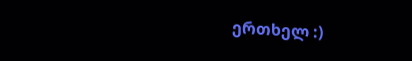ერთხელ :)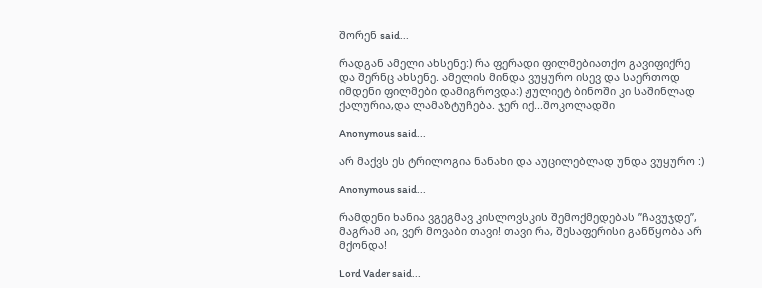შორენ said...

რადგან ამელი ახსენე:) რა ფერადი ფილმებიათქო გავიფიქრე და შერნც ახსენე. ამელის მინდა ვუყურო ისევ და საერთოდ იმდენი ფილმები დამიგროვდა:) ჟულიეტ ბინოში კი საშინლად ქალურია,და ლამაზტუჩება. ჯერ იქ...შოკოლადში

Anonymous said...

არ მაქვს ეს ტრილოგია ნანახი და აუცილებლად უნდა ვუყურო :)

Anonymous said...

რამდენი ხანია ვგეგმავ კისლოვსკის შემოქმედებას ”ჩავუჯდე”, მაგრამ აი, ვერ მოვაბი თავი! თავი რა, შესაფერისი განწყობა არ მქონდა!

Lord Vader said...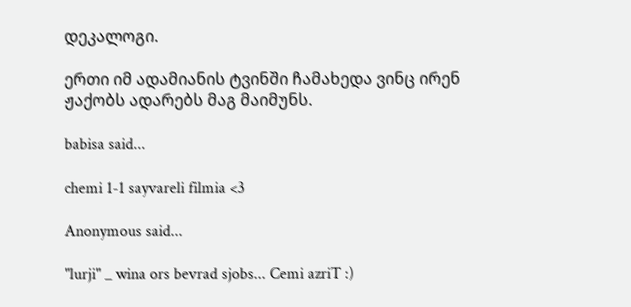დეკალოგი.

ერთი იმ ადამიანის ტვინში ჩამახედა ვინც ირენ ჟაქობს ადარებს მაგ მაიმუნს.

babisa said...

chemi 1-1 sayvareli filmia <3

Anonymous said...

"lurji" _ wina ors bevrad sjobs... Cemi azriT :)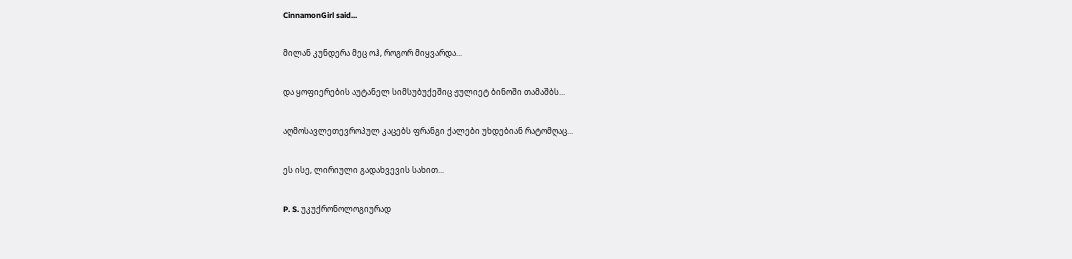CinnamonGirl said...

მილან კუნდერა მეც ოჰ, როგორ მიყვარდა...

და ყოფიერების აუტანელ სიმსუბუქეშიც ჟულიეტ ბინოში თამაშბს...

აღმოსავლეთევროპულ კაცებს ფრანგი ქალები უხდებიან რატომღაც...

ეს ისე, ლირიული გადახვევის სახით...

P. S. უკუქრონოლოგიურად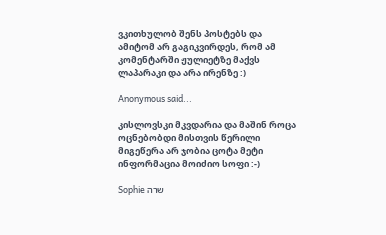ვკითხულობ შენს პოსტებს და ამიტომ არ გაგიკვირდეს, რომ ამ კომენტარში ჟულიეტზე მაქვს ლაპარაკი და არა ირენზე :)

Anonymous said...

კისლოვსკი მკვდარია და მაშინ როცა ოცნებობდი მისთვის წერილი მიგეწერა არ ჯობია ცოტა მეტი ინფორმაცია მოიძიო სოფი :-)

Sophie שרה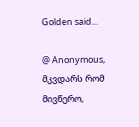Golden said...

@ Anonymous, მკვდარს რომ მივწერო,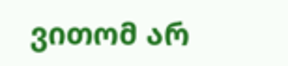ვითომ არ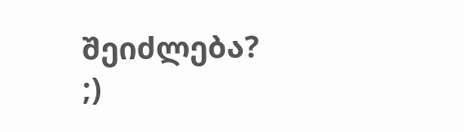შეიძლება? ;)